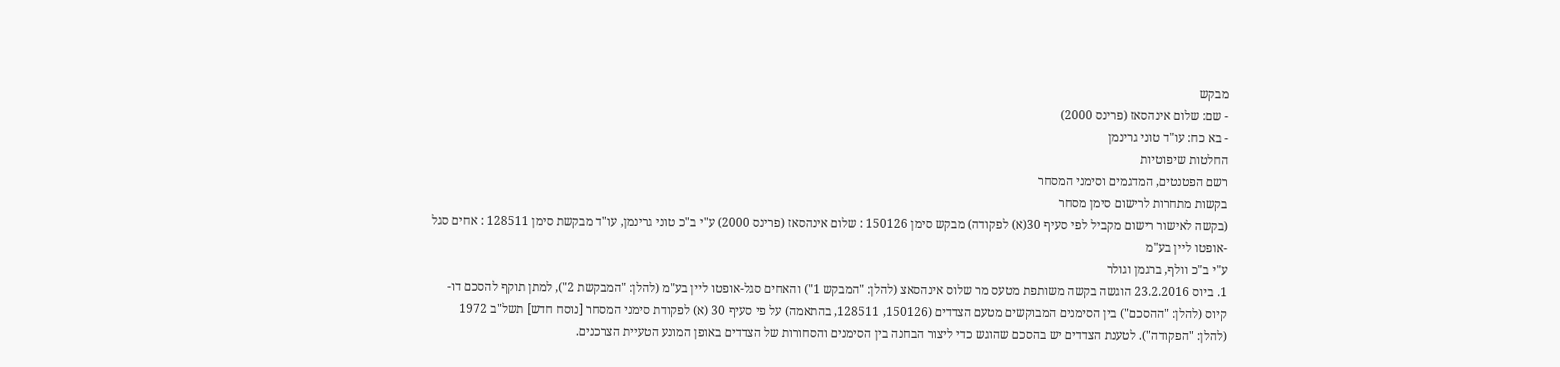מבקש
- שם: שלום אינהסאז (פרינס 2000)
- בא כח: עו"ד טוני גרינמן
החלטות שיפוטיות
רשם הפטנטים, המדגמים וסימני המסחר
בקשות מתחרות לרישום סימן מסחר
(בקשה לאישור רישום מקביל לפי סעיף 30(א) לפקודה) מבקש סימן 150126 : שלום אינהסאז (פרינס 2000) ע"י ב"כ טוני גרינמן, עו"ד מבקשת סימן 128511 : אחים סגל -אופטו ליין בע"מ
ע"י ב"כ וולף, ברגמן וגולר
1. ביוס 23.2.2016 הוגשה בקשה משותפת מטעס מר שלוס אינהסאצ (להלן: "המבקש 1") והאחים סגל-אופטו ליין בע"מ (להלן: "המבקשת 2"), למתן תוקף להסכם דו-קיוס (להלן: "ההסכם") בין הסימנים המבוקשים מטעם הצדדים (150126, 128511, בהתאמה) על פי סעיף 30 (א) לפקודת סימני המסחר [נוסח חדש] תשל"ב 1972 (להלן: "הפקודה"). לטענת הצדדים יש בהסכם שהוגש כדי ליצור הבחנה בין הסימנים והסחורות של הצדדים באופן המונע הטעיית הצרכנים.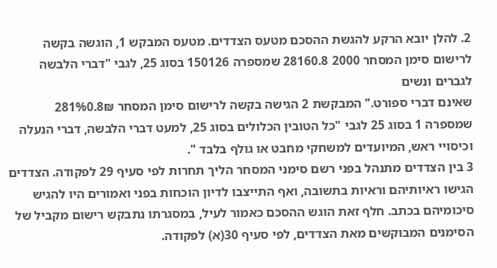2. להלן יובא הרקע להגשת ההסכם מטעס הצדדים. מטעס המבקש 1, הוגשה בקשה לרישום סימן המסחר 2000 28160.8 שמספרה 150126 בסוג 25, לגבי "דברי הלבשה לגברים ונשים
שאינם דברי ספורט." המבקשת 2 הגישה בקשה לרישום סימן המסחר 281%0.8₪ שמספרה 1 בסוג 25 לגבי "כל הטובין הכלולים בסוג 25, למעט דברי הלבשה, דברי הנעלה וכיסויי ראש, המיועדים למשחקי מחבט או גולף בלבד ".
3 בין הצדדים מתנהל בפני רשם סימני המסחר הליך תחרות לפי סעיף 29 לפקודה. הצדדים הגישו ראיותיהם וראיות בתשובה, ואף התייצבו לדיון הוכחות בפני ואמורים היו להגיש סיכומיהם בכתב. חלף זאת הוגש ההסכם כאמור לעיל, במסגרתו נתבקש רישום מקביל של הסימנים המבוקשים מאת הצדדים, לפי סעיף 30(א) לפקודה.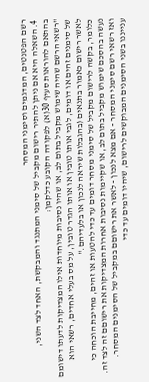רשם הפטנטים, המדגמים וסימני המסחר
4. השאלה היא אם ניתן להתיר רישום מקביל של סימני המתנגד והמבקשת, האחד לצד השני,
בהתאם להוראות סעיף 30(א) לפקודה הקובע כדלקמן:
"רשאי הרשם שהיה שימוש מקביל בתום לב, או שהיו נסיבות מיוחדות אילו המצדיקות לדעתו דישומם של סימנים זהים או דומים, לגבי אותו טובין או אותו הגדר טובין, על מס בעלי אחדים, רשאי הוא לאשר רישום כאמור בתנאים (בהגבלות שיראה לנכון או בלעדיהם."
כלומר, בקשה לרישום מקביל של סימני מסחר דומים עד כדי להטעות או זהים, מחייבת הוכחה כי נעשה בהסכם שימוש מקביל בתום לב, או שקיימות נסיבות אחרות המצדיקות את רישוםם זה לצד זה. ואז רשאי רשם סימני המסחר - אם מצא לנכון - לאשר את רישוםם במקביל של הסימנים המסחר.
ענייננו בשני הסימנים המבוקשים לרישום, שיהיו דומים עד כדי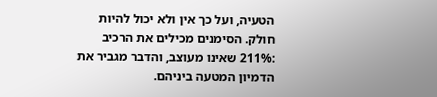הטעיה, ועל כך אין ולא יכול להיות חולק. הסימנים מכילים את הרכיב :211% שאינו מעוצב, והדבר מגביר את הדמיון המטעה ביניהם.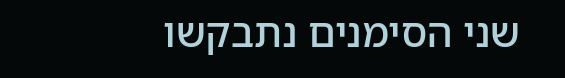שני הסימנים נתבקשו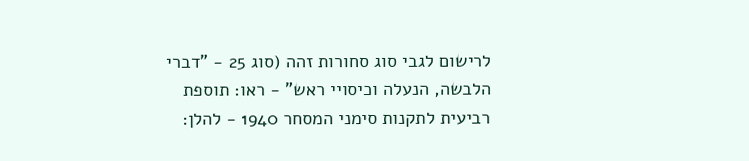לרישום לגבי סוג סחורות זהה (סוג 25 - "דברי הלבשה, הנעלה וכיסויי ראש" - ראו: תוספת רביעית לתקנות סימני המסחר 1940 - להלן: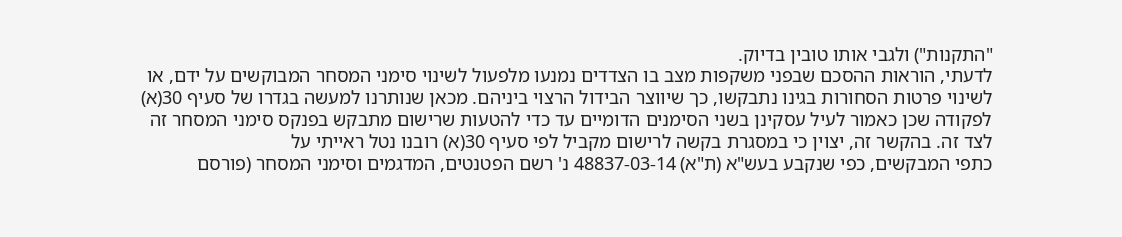"התקנות") ולגבי אותו טובין בדיוק.
לדעתי, הוראות ההסכם שבפני משקפות מצב בו הצדדים נמנעו מלפעול לשינוי סימני המסחר המבוקשים על ידם, או לשינוי פרטות הסחורות בגינו נתבקשו, כך שיווצר הבידול הרצוי ביניהם. מכאן שנותרנו למעשה בגדרו של סעיף 30(א) לפקודה שכן כאמור לעיל עסקינן בשני הסימנים הדומיים עד כדי להטעות שרישום מתבקש בפנקס סימני המסחר זה לצד זה. בהקשר זה, יצוין כי במסגרת בקשה לרישום מקביל לפי סעיף 30(א) רובנו נטל ראייתי על
כתפי המבקשים, כפי שנקבע בעש"א (ת"א) 48837-03-14 נ' רשם הפטנטים, המדגמים וסימני המסחר (פורסם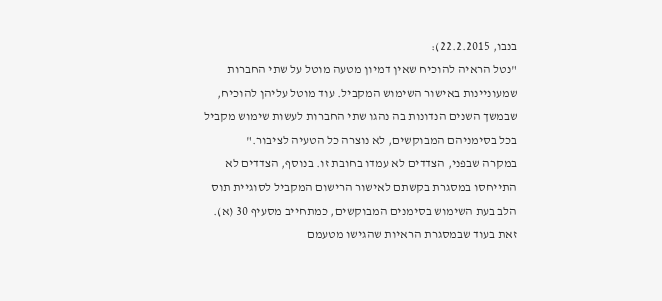בנבו, 22.2.2015):
"נטל הראיה להוכיח שאין דמיון מטעה מוטל על שתי החברות שמעוניינות באישור השימוש המקביל. עוד מוטל עליהן להוכיח, שבמשך השנים הנדונות בה נהגו שתי החברות לעשות שימוש מקביל בכל בסימניהם המבוקשים, לא נוצרה כל הטעיה לציבור."
במקרה שבפני, הצדדים לא עמדו בחובת זו. בנוסף, הצדדים לא התייחסו במסגרת בקשתם לאישור הרישום המקביל לסוגיית תוס הלב בעת השימוש בסימנים המבוקשים, כמתחייב מסעיף 30 (א). זאת בעוד שבמסגרת הראיות שהגישו מטעמם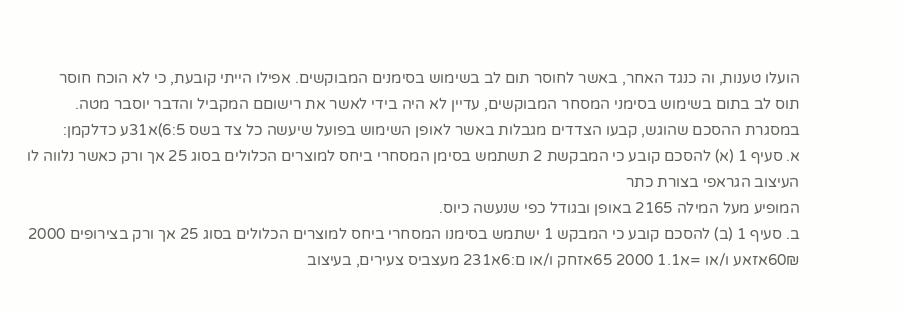הועלו טענות, וה כנגד האחר, באשר לחוסר תום לב בשימוש בסימנים המבוקשים. אפילו הייתי קובעת, כי לא הוכח חוסר
תוס לב בתום בשימוש בסימני המסחר המבוקשים, עדיין לא היה בידי לאשר את רישוםם המקביל והדבר יוסבר מטה.
במסגרת ההסכם שהוגש, קבעו הצדדים מגבלות באשר לאופן השימוש בפועל שיעשה כל צד בשס 6:5)א31ע כדלקמן:
א. סעיף 1 (א) להסכם קובע כי המבקשת 2 תשתמש בסימן המסחרי ביחס למוצרים הכלולים בסוג 25 אך ורק כאשר נלווה לו העיצוב הגראפי בצורת כתר
המופיע מעל המילה 2165 באופן ובגודל כפי שנעשה כיוס.
ב. סעיף 1 (ב) להסכם קובע כי המבקש 1 ישתמש בסימנו המסחרי ביחס למוצרים הכלולים בסוג 25 אך ורק בצירופים 2000 60₪אזאע ו/או =א1.1 2000 65אזחק ו/או ם:6א231 מעצביס צעירים, בעיצוב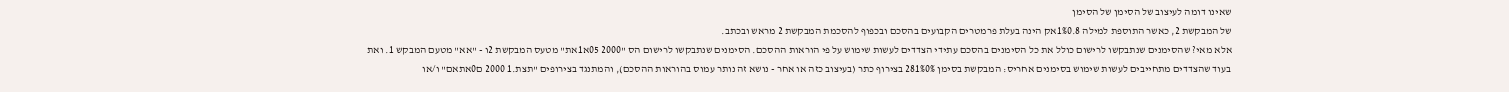שאינו דומה לעיצוב של הסימן של הסימן
של המבקשת 2, כאשר התוספת למילה 1%0.8אק הינה בעלת פרמטרים הקבועים בהסכם ובכפוף להסכמת המבקשת 2 מראש ובכתב.
אלא מאי? שהסימנים שנתבקשו לרישום כולל את כל הסימנים בהסכם עתידי הצדדים לעשות שימוש על פי הוראות ההסכם. הסימנים שנתבקשו לרישום הס "2000 05א1את" מטעס המבקשת 2ו - "אא" מטעם המבקש 1. ואת בעוד שהצדדים מתחייבים לעשות שימוש בסימנים אחריס: המבקשת בסימן 281%0% בצירוף כתר (בעיצוב כזה או אחר - נושא זה נותר עמוס בהוראות ההסכם), והמתנגד בצירופים "תצת.1 2000 ם0אתאם" ו/או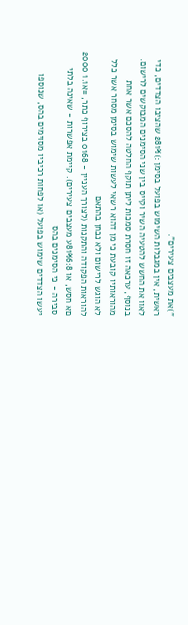")את מעצבים צעירים".
ראשית, אין במגבלות השימוש בפועל בסימן :)281% שהציבו הצדדים, כדי לאוו את החשש להטעיה השיר וקייס בין שני הסימנים המבוקשים לרישום.
בנוסף, ערכאה זו חסרת סמכות ליתן תוקף החלטה להסכם אשר אחת מהוראותיו קובעת כי מן דהוא רשאי לעשות שימוש בסימן מסחר אשר כלל לא הוגש לרישום ולא נבחן בהתאם
להוראות הפקודה והתקנות (לצורך העניין - 0168 בצירוף כתר, =א1.1 2000 םא חסש, או 81%6:8ע מעצבים צעירים). קיימת אפשרות - שאינה בלתי סבירה - כי הסימנים בהס
יעשו הצדדים שימוש בפועל (או לפחות רכיביו מסוימים בהס, שנוספו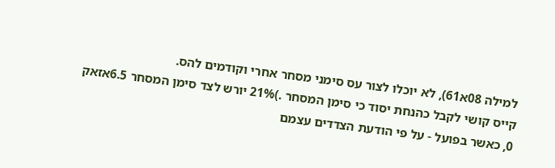למילה 08א61), לא יוכלו לצור עס סימני מסחר אחרי וקודמים להס.
קייס קושי לקבל כהנחת יסוד כי סימן המסחר .)21% יורש לצד סימן המסחר 6.5אזאק
0, כאשר בפועל - על פי הודעת הצדדים עצמם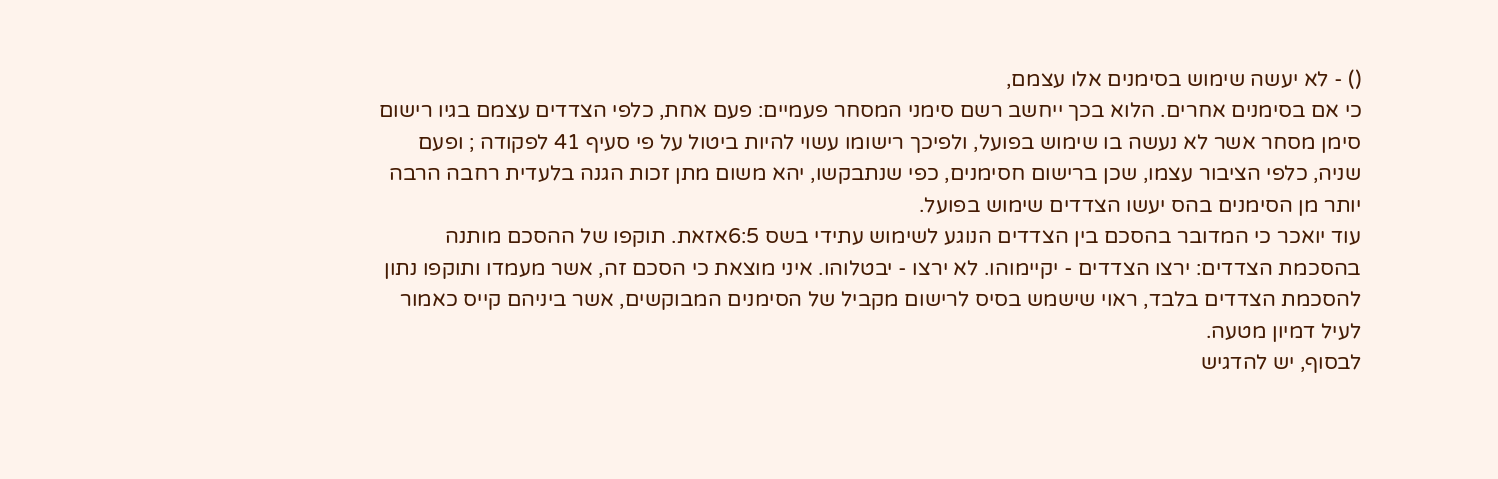() - לא יעשה שימוש בסימנים אלו עצמם,
כי אם בסימנים אחרים. הלוא בכך ייחשב רשם סימני המסחר פעמיים: פעם אחת, כלפי הצדדים עצמם בגיו רישום סימן מסחר אשר לא נעשה בו שימוש בפועל, ולפיכך רישומו עשוי להיות ביטול על פי סעיף 41 לפקודה ; ופעם שניה, כלפי הציבור עצמו, שכן ברישום חסימנים, כפי שנתבקשו, יהא משום מתן זכות הגנה בלעדית רחבה הרבה יותר מן הסימנים בהס יעשו הצדדים שימוש בפועל.
עוד יואכר כי המדובר בהסכם בין הצדדים הנוגע לשימוש עתידי בשס 6:5אזאת. תוקפו של ההסכם מותנה בהסכמת הצדדים: ירצו הצדדים - יקיימוהו. לא ירצו - יבטלוהו. איני מוצאת כי הסכם זה, אשר מעמדו ותוקפו נתון להסכמת הצדדים בלבד, ראוי שישמש בסיס לרישום מקביל של הסימנים המבוקשים, אשר ביניהם קייס כאמור לעיל דמיון מטעה.
לבסוף, יש להדגיש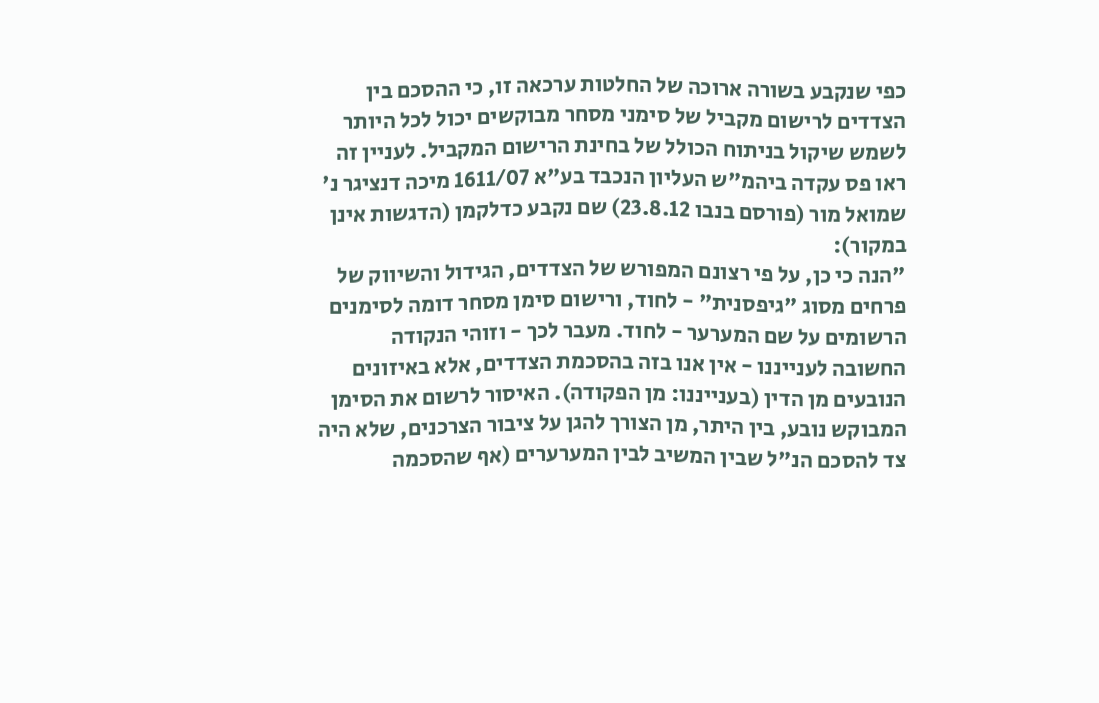כפי שנקבע בשורה ארוכה של החלטות ערכאה זו, כי ההסכם בין הצדדים לרישום מקביל של סימני מסחר מבוקשים יכול לכל היותר לשמש שיקול בניתוח הכולל של בחינת הרישום המקביל. לעניין זה ראו פס עקדה ביהמ"ש העליון הנכבד בע"א 1611/07 מיכה דנציגר נ' שמואל מור (פורסם בנבו 23.8.12) שם נקבע כדלקמן (הדגשות אינן במקור):
"הנה כי כן, על פי רצונם המפורש של הצדדים, הגידול והשיווק של פרחים מסוג "גיפסנית" - לחוד, ורישום סימן מסחר דומה לסימנים הרשומים על שם המערער - לחוד. מעבר לכך - וזוהי הנקודה החשובה לענייננו - אין אנו בזה בהסכמת הצדדים, אלא באיזונים הנובעים מן הדין (בענייננו: מן הפקודה). האיסור לרשום את הסימן המבוקש נובע, בין היתר, מן הצורך להגן על ציבור הצרכנים, שלא היה צד להסכם הנ"ל שבין המשיב לבין המערערים (אף שהסכמה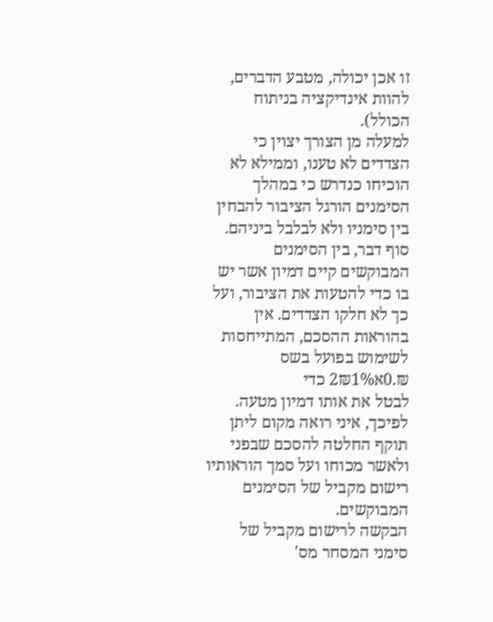זו אכן יכולה, מטבע הדברים, להוות אינדיקציה בניתוח הכולל).
למעלה מן הצורך יצוין כי הצדדים לא טענו, וממילא לא הוכיחו כנדרש כי במהלך הסימנים הורגל הציבור להבחין בין סימניו ולא לבלבל ביניהם.
סוף דבר, בין הסימנים המבוקשים קיים דמיון אשר יש בו כדי להטעות את הציבור, ועל כך לא חלקו הצדדים. אין בהוראות ההסכם, המתייחסות לשימוש בפועל בשס ₪.0א2₪1% כדי
לבטל את אותו דמיון מטעה. לפיכך, איני רואה מקום ליתן תוקף החלטה להסכם שבפני ולאשר מכוחו ועל סמך הוראותיו רישום מקביל של הסימנים המבוקשים.
הבקשה לרישום מקביל של סימני המסחר מס'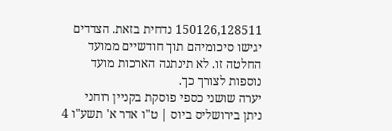150126,128511 נדחית בזאת. הצדדים יגישו סיכומיהם תוך חודשיים ממועד החלטה זו. לא תינתנה הארכות מועד נוספות לצורך כך.
יערה שושני כספי פוסקת בקניין רוחני
ניתן בירושליס ביוס | ט"ו אדר א' תשע"ו 4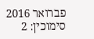פברואר 2016
סימוכין: 2